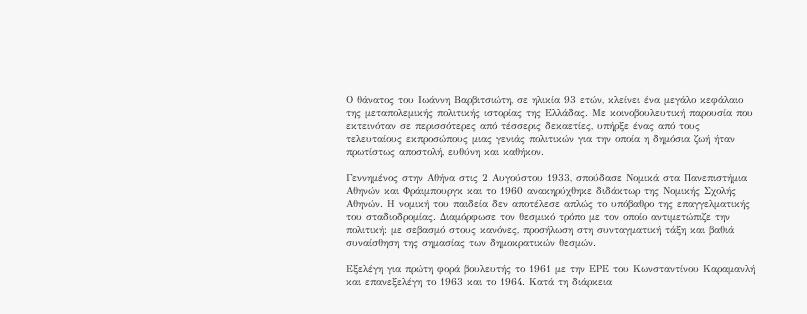Ο θάνατος του Ιωάννη Βαρβιτσιώτη, σε ηλικία 93 ετών, κλείνει ένα μεγάλο κεφάλαιο της μεταπολεμικής πολιτικής ιστορίας της Ελλάδας. Με κοινοβουλευτική παρουσία που εκτεινόταν σε περισσότερες από τέσσερις δεκαετίες, υπήρξε ένας από τους τελευταίους εκπροσώπους μιας γενιάς πολιτικών για την οποία η δημόσια ζωή ήταν πρωτίστως αποστολή, ευθύνη και καθήκον.

Γεννημένος στην Αθήνα στις 2 Αυγούστου 1933, σπούδασε Νομικά στα Πανεπιστήμια Αθηνών και Φράιμπουργκ και το 1960 ανακηρύχθηκε διδάκτωρ της Νομικής Σχολής Αθηνών. Η νομική του παιδεία δεν αποτέλεσε απλώς το υπόβαθρο της επαγγελματικής του σταδιοδρομίας. Διαμόρφωσε τον θεσμικό τρόπο με τον οποίο αντιμετώπιζε την πολιτική: με σεβασμό στους κανόνες, προσήλωση στη συνταγματική τάξη και βαθιά συναίσθηση της σημασίας των δημοκρατικών θεσμών.

Εξελέγη για πρώτη φορά βουλευτής το 1961 με την ΕΡΕ του Κωνσταντίνου Καραμανλή και επανεξελέγη το 1963 και το 1964. Κατά τη διάρκεια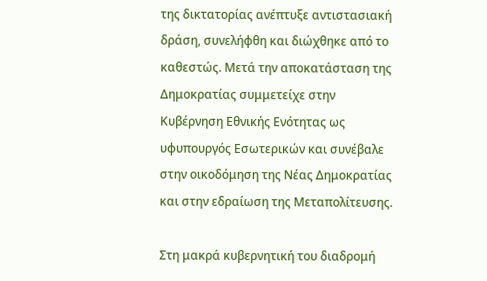της δικτατορίας ανέπτυξε αντιστασιακή δράση, συνελήφθη και διώχθηκε από το καθεστώς. Μετά την αποκατάσταση της Δημοκρατίας συμμετείχε στην Κυβέρνηση Εθνικής Ενότητας ως υφυπουργός Εσωτερικών και συνέβαλε στην οικοδόμηση της Νέας Δημοκρατίας και στην εδραίωση της Μεταπολίτευσης.

Στη μακρά κυβερνητική του διαδρομή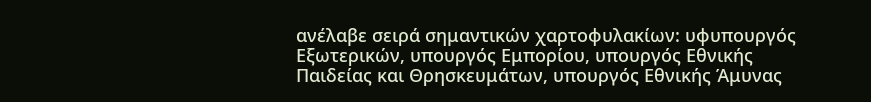ανέλαβε σειρά σημαντικών χαρτοφυλακίων: υφυπουργός Εξωτερικών, υπουργός Εμπορίου, υπουργός Εθνικής Παιδείας και Θρησκευμάτων, υπουργός Εθνικής Άμυνας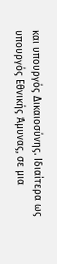και υπουργός Δικαιοσύνης. Ιδιαίτερα ως υπουργός Εθνικής Άμυνας, σε μια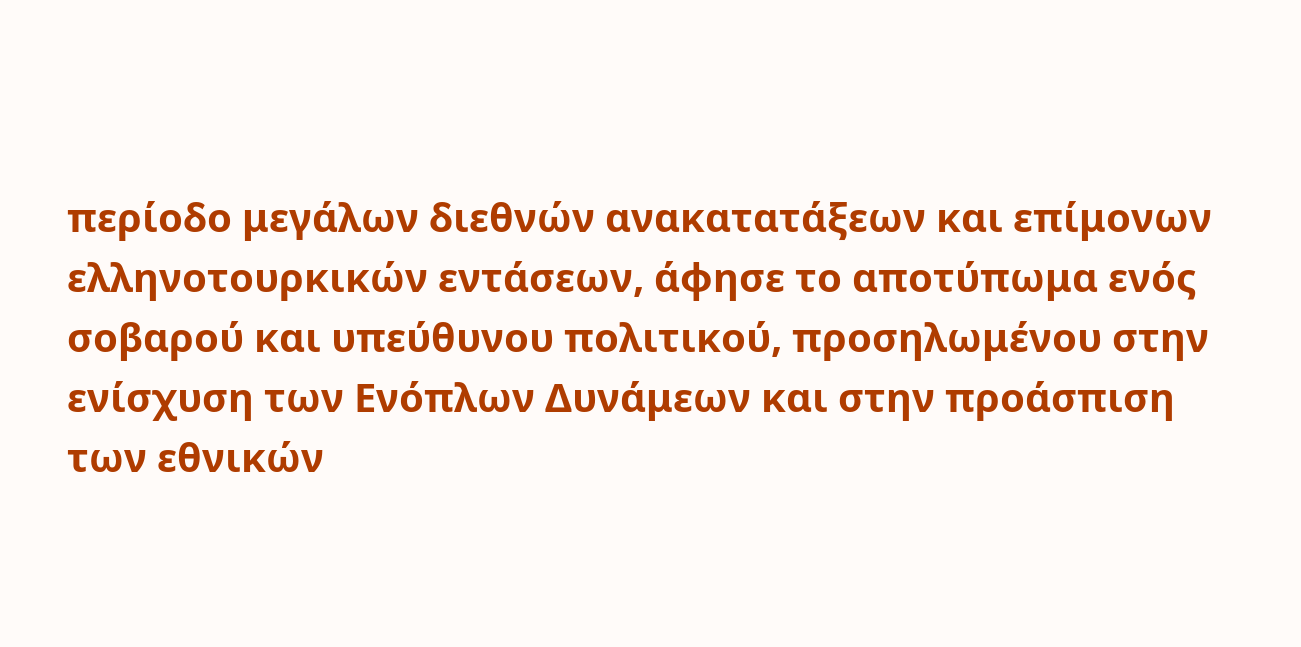περίοδο μεγάλων διεθνών ανακατατάξεων και επίμονων ελληνοτουρκικών εντάσεων, άφησε το αποτύπωμα ενός σοβαρού και υπεύθυνου πολιτικού, προσηλωμένου στην ενίσχυση των Ενόπλων Δυνάμεων και στην προάσπιση των εθνικών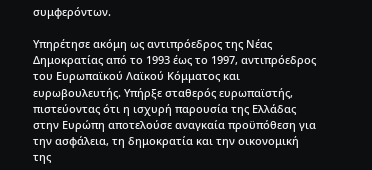συμφερόντων.

Υπηρέτησε ακόμη ως αντιπρόεδρος της Νέας Δημοκρατίας από το 1993 έως το 1997, αντιπρόεδρος του Ευρωπαϊκού Λαϊκού Κόμματος και ευρωβουλευτής. Υπήρξε σταθερός ευρωπαϊστής, πιστεύοντας ότι η ισχυρή παρουσία της Ελλάδας στην Ευρώπη αποτελούσε αναγκαία προϋπόθεση για την ασφάλεια, τη δημοκρατία και την οικονομική της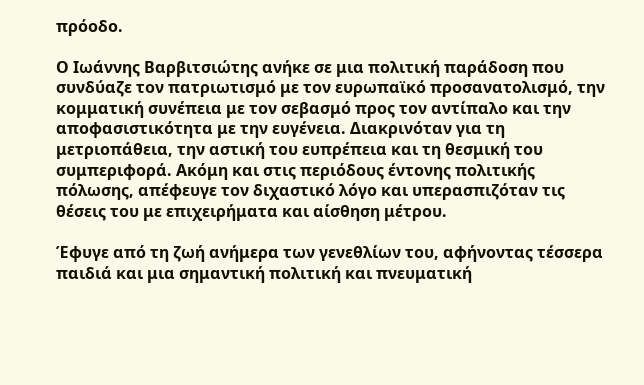πρόοδο.

Ο Ιωάννης Βαρβιτσιώτης ανήκε σε μια πολιτική παράδοση που συνδύαζε τον πατριωτισμό με τον ευρωπαϊκό προσανατολισμό, την κομματική συνέπεια με τον σεβασμό προς τον αντίπαλο και την αποφασιστικότητα με την ευγένεια. Διακρινόταν για τη μετριοπάθεια, την αστική του ευπρέπεια και τη θεσμική του συμπεριφορά. Ακόμη και στις περιόδους έντονης πολιτικής πόλωσης, απέφευγε τον διχαστικό λόγο και υπερασπιζόταν τις θέσεις του με επιχειρήματα και αίσθηση μέτρου.

Έφυγε από τη ζωή ανήμερα των γενεθλίων του, αφήνοντας τέσσερα παιδιά και μια σημαντική πολιτική και πνευματική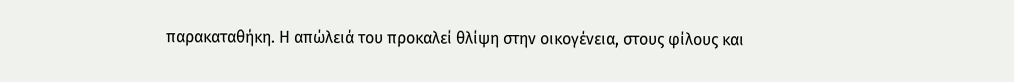παρακαταθήκη. Η απώλειά του προκαλεί θλίψη στην οικογένεια, στους φίλους και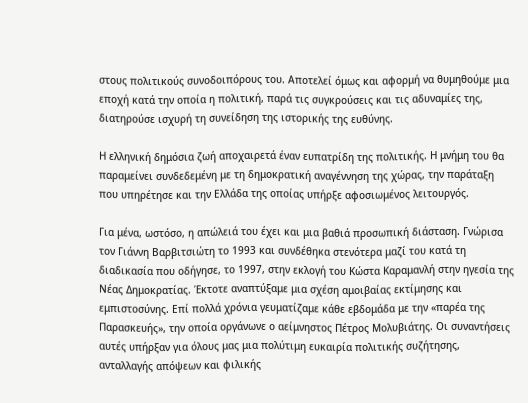στους πολιτικούς συνοδοιπόρους του. Αποτελεί όμως και αφορμή να θυμηθούμε μια εποχή κατά την οποία η πολιτική, παρά τις συγκρούσεις και τις αδυναμίες της, διατηρούσε ισχυρή τη συνείδηση της ιστορικής της ευθύνης.

Η ελληνική δημόσια ζωή αποχαιρετά έναν ευπατρίδη της πολιτικής. Η μνήμη του θα παραμείνει συνδεδεμένη με τη δημοκρατική αναγέννηση της χώρας, την παράταξη που υπηρέτησε και την Ελλάδα της οποίας υπήρξε αφοσιωμένος λειτουργός.

Για μένα, ωστόσο, η απώλειά του έχει και μια βαθιά προσωπική διάσταση. Γνώρισα τον Γιάννη Βαρβιτσιώτη το 1993 και συνδέθηκα στενότερα μαζί του κατά τη διαδικασία που οδήγησε, το 1997, στην εκλογή του Κώστα Καραμανλή στην ηγεσία της Νέας Δημοκρατίας. Έκτοτε αναπτύξαμε μια σχέση αμοιβαίας εκτίμησης και εμπιστοσύνης. Επί πολλά χρόνια γευματίζαμε κάθε εβδομάδα με την «παρέα της Παρασκευής», την οποία οργάνωνε ο αείμνηστος Πέτρος Μολυβιάτης. Οι συναντήσεις αυτές υπήρξαν για όλους μας μια πολύτιμη ευκαιρία πολιτικής συζήτησης, ανταλλαγής απόψεων και φιλικής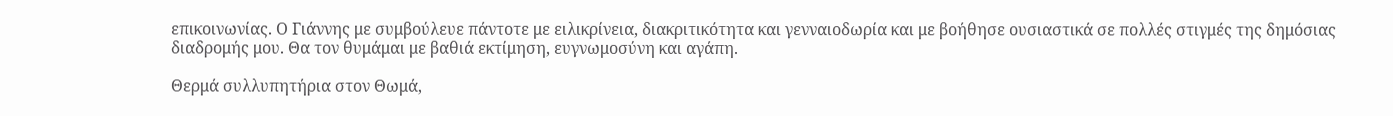επικοινωνίας. Ο Γιάννης με συμβούλευε πάντοτε με ειλικρίνεια, διακριτικότητα και γενναιοδωρία και με βοήθησε ουσιαστικά σε πολλές στιγμές της δημόσιας διαδρομής μου. Θα τον θυμάμαι με βαθιά εκτίμηση, ευγνωμοσύνη και αγάπη.

Θερμά συλλυπητήρια στον Θωμά,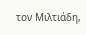τον Μιλτιάδη,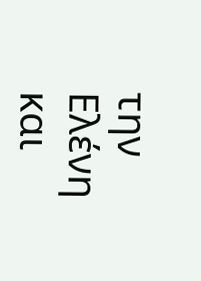την Ελένη και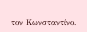τον Κωνσταντίνο.